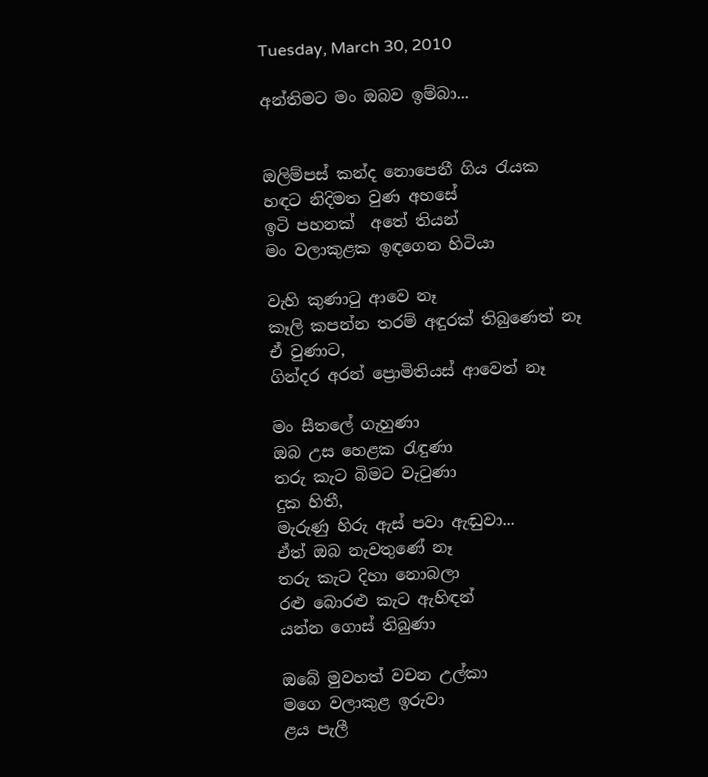Tuesday, March 30, 2010

අන්තිමට මං ඔබව ඉම්බා...


ඔලිම්පස් කන්ද නොපෙනී ගිය රැයක
හඳට නිදිමත වුණ අහසේ
ඉටි පහනක්  අතේ තියන්
මං වලාකුළක ඉඳගෙන හිටියා

වැහි කුණාටු ආවෙ නෑ
කෑලි කපන්න තරම් අඳුරක් තිබුණෙත් නෑ
ඒ වුණාට,
ගින්දර අරන් ප්‍රොමිතියස් ආවෙත් නෑ

මං සීතලේ ගැහුණා
ඔබ උස හෙළක රැඳුණා
තරු කැට බිමට වැටුණා
දුක හිතී,
මැරුණු හිරු ඇස් පවා ඇඬුවා...
ඒත් ඔබ නැවතුණේ නෑ
තරු කැට දිහා නොබලා
රළු බොරළු කැට ඇහිඳන්
යන්න ගොස් තිබුණා

ඔබේ මුවහත් වචන උල්කා
මගෙ වලාකුළ ඉරුවා
ළය පැලී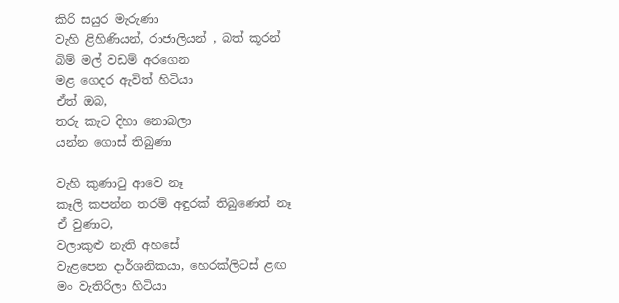කිරි සයුර මැරුණා
වැහි ළිහිණියන්, රාජාලියන් , බත් කූරන්
බිම් මල් වඩම් අරගෙන
මළ ගෙදර ඇවිත් හිටියා
ඒත් ඔබ,
තරු කැට දිහා නොබලා
යන්න ගොස් තිබුණා

වැහි කුණාටු ආවෙ නෑ
කෑලි කපන්න තරම් අඳුරක් තිබුණෙත් නෑ
ඒ වුණාට,
වලාකුළු නැති අහසේ
වැළපෙන දාර්ශනිකයා, හෙරක්ලිටස් ළඟ
මං වැතිරිලා හිටියා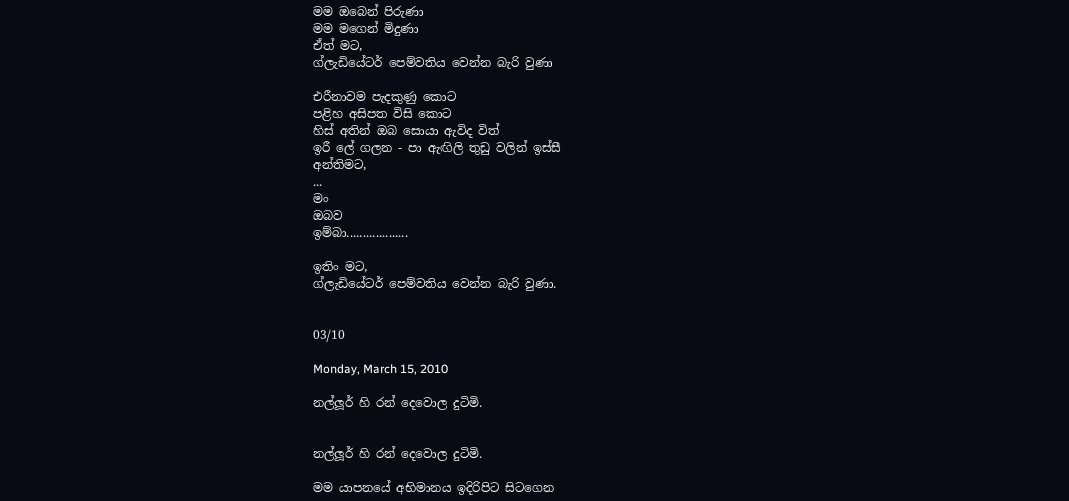මම ඔබෙන් පිරුණා
මම මගෙන් මිදුණා
ඒත් මට,
ග්ලැඩියේටර් පෙම්වතිය වෙන්න බැරි වුණා

එරීනාවම පැදකුණු කොට
පළිහ අසිපත විසි කොට
හිස් අතින් ඔබ සොයා ඇවිද විත්
ඉරී ලේ ගලන - පා ඇඟිලි තුඩු වලින් ඉස්සී
අන්තිමට,
...
මං
ඔබව
ඉම්බා...................

ඉතිං මට,
ග්ලැඩියේටර් පෙම්වතිය වෙන්න බැරි වුණා.


03/10

Monday, March 15, 2010

නල්ලූර් හි රන් දෙවොල දුටිමි.


නල්ලූර් හි රන් දෙවොල දුටිමි.

මම යාපනයේ අභිමානය ඉදිරිපිට සිටගෙන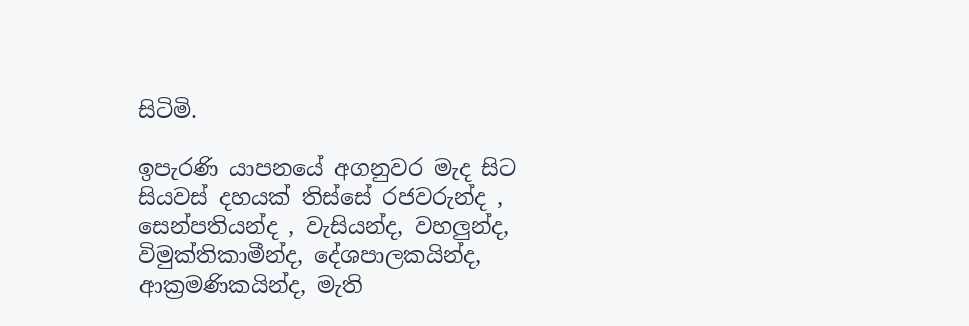සිටිමි.

ඉපැරණි යාපනයේ අගනුවර මැද සිට සියවස් දහයක් තිස්සේ රජවරුන්ද , සෙන්පතියන්ද , වැසියන්ද, වහලුන්ද, විමුක්තිකාමීන්ද, දේශපාලකයින්ද, ආක්‍රමණිකයින්ද, මැති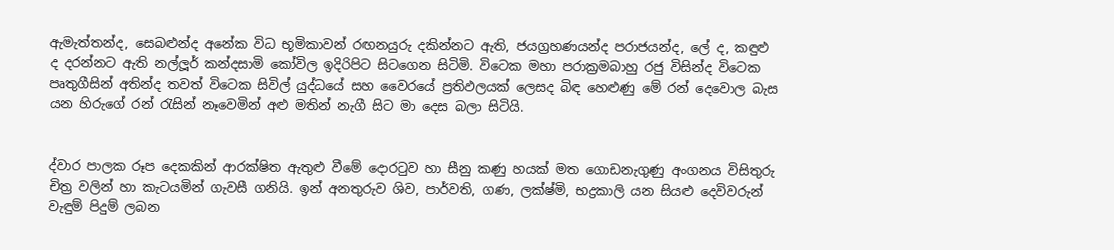ඇමැත්තන්ද, සෙබළුන්ද අනේක විධ භූමිකාවන් රඟනයුරු දකින්නට ඇති, ජයග්‍රහණයන්ද පරාජයන්ද, ලේ ද, කඳුළු ද දරන්නට ඇති නල්ලූර් කන්දසාමි කෝවිල ඉදිරිපිට සිටගෙන සිටිමි. විටෙක මහා පරාක්‍රමබාහු රජු විසින්ද විටෙක පෘතුගීසින් අතින්ද තවත් විටෙක සිවිල් යුද්ධයේ සහ වෛරයේ ප්‍රතිඵලයක් ලෙසද බිඳ හෙළුණු මේ රන් දෙවොල බැස යන හිරුගේ රන් රැසින් නෑවෙමින් අළු මතින් නැගී සිට මා දෙස බලා සිටියි.


ද්වාර පාලක රූප දෙකකින් ආරක්ෂිත ඇතුළු වීමේ දොරටුව හා සීනු කණු හයක් මත ගොඩනැගුණු අංගනය විසිතුරු චිත්‍ර වලින් හා කැටයමින් ගැවසී ගනියි. ඉන් අනතුරුව ශිව, පාර්වති, ගණ, ලක්ෂ්මි, භද්‍රකාලි යන සියළු දෙවිවරුන් වැඳුම් පිදුම් ලබන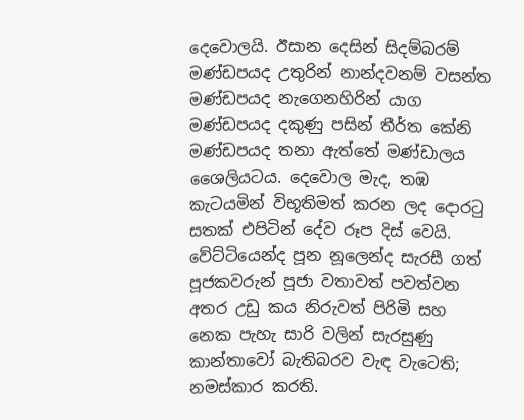දෙවොලයි. ඊසාන දෙසින් සිදම්බරම් මණ්ඩපයද උතුරින් නාන්දවනම් වසන්ත මණ්ඩපයද නැගෙනහිරින් යාග මණ්ඩපයද දකුණු පසින් තීර්ත කේනි මණ්ඩපයද තනා ඇත්තේ මණ්ඩාලය ශෛලියටය. දෙවොල මැද, තඹ කැටයමින් විභූතිමත් කරන ලද දොරටු සතක් එපිටින් දේව රූප දිස් වෙයි. වේට්ටියෙන්ද පූන නූලෙන්ද සැරසී ගත් පූජකවරුන් පූජා වතාවත් පවත්වන අතර උඩු කය නිරුවත් පිරිමි සහ නෙක පැහැ සාරි වලින් සැරසුණු කාන්තාවෝ බැතිබරව වැඳ වැටෙති; නමස්කාර කරති.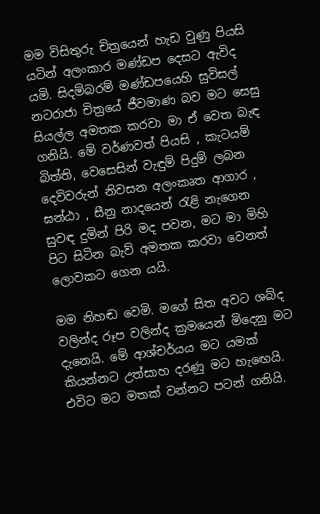මම විසිතුරු චිත්‍රයෙන් හැඩ වුණු පියසි යටින් අලංකාර මණ්ඩප දෙසට ඇවිද යමි. සිදම්බරම් මණ්ඩපයෙහි සුවිසල් නටරාජා චිත්‍රයේ ජීවමාණ බව මට සෙසු සියල්ල අමතක කරවා මා ඒ වෙත බැඳ ගනියි. මේ වර්ණවත් පියසි , කැටයම් බිත්ති, වෙසෙසින් වැඳුම් පිදුම් ලබන දෙවිවරුන් නිවසන අලංකෘත ආගාර , ඝන්ඨා , සීනු නාදයෙන් රැළි නැගෙන සුවඳ දුමින් පිරි මද පවන, මට මා මිහි පිට සිටින බැව් අමතක කරවා වෙනත් ලොවක‍ට ගෙන යයි.

මම නිහඬ වෙමි. මගේ සිත අවට ශබ්ද වලින්ද රූප වලින්ද ක්‍රමයෙන් මිදෙනු මට දැනෙයි. මේ ආශ්චර්යය මට යමක් කියන්නට උත්සාහ දරණු මට හැඟෙයි. එවිට මට මතක් වන්න‍ට පටන් ගනියි.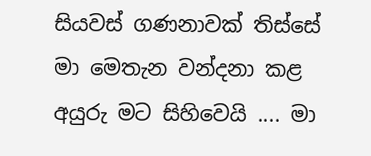සියවස් ගණනාවක් තිස්සේ මා මෙතැන වන්දනා කළ අයුරු මට සිහිවෙයි .... මා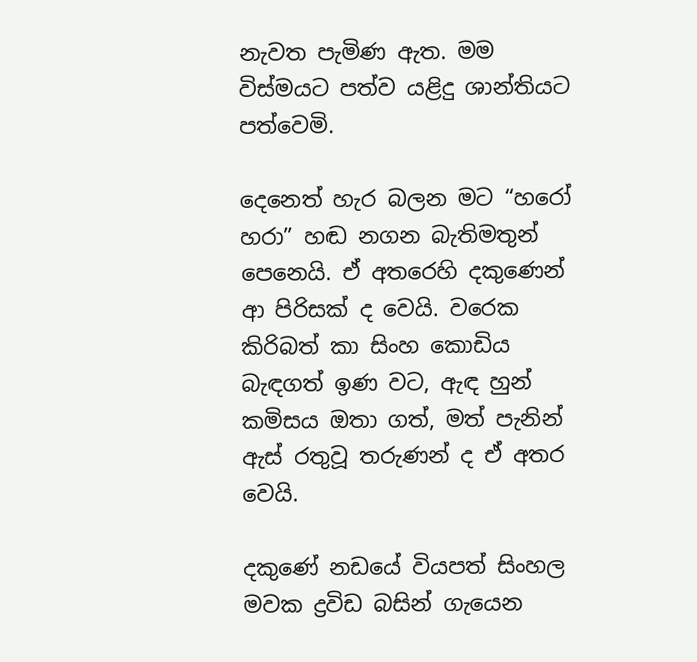නැවත පැමිණ ඇත. මම විස්මයට පත්ව යළිදු ශාන්තියට පත්වෙමි.

දෙනෙත් හැර බලන මට “හරෝ හරා” හඬ නගන බැතිමතුන් පෙනෙයි. ඒ අතරෙහි දකුණෙන් ආ පිරිසක් ද වෙයි. වරෙක කිරිබත් කා සිංහ කොඩිය බැඳගත් ඉණ වට, ඇඳ හුන් කමිසය ඔතා ගත්, මත් පැනින් ඇස් රතුවූ තරුණන් ද ඒ අතර වෙයි.

දකුණේ නඩයේ වියපත් සිංහල මවක ද්‍රවිඩ බසින් ගැයෙන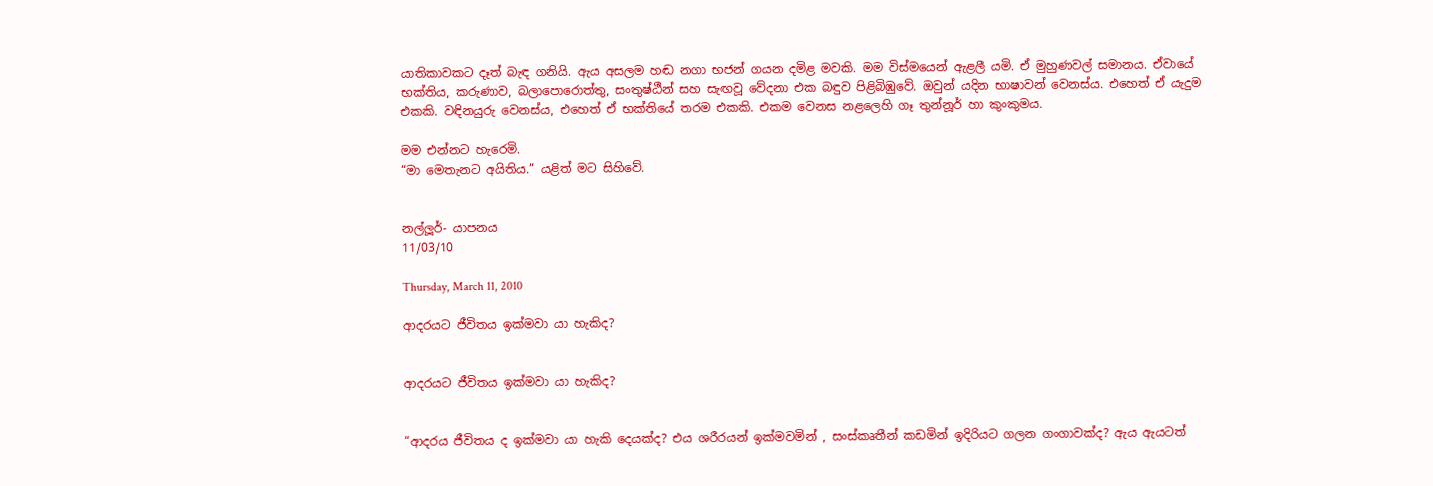යාතිකාවකට දෑත් බැඳ ගනියි. ඇය අසලම හඬ නගා භජන් ගයන දමිළ මවකි. මම විස්මයෙන් ඇළලී යමි. ඒ මුහුණවල් සමානය. ඒවායේ භක්තිය, කරුණාව, බලාපොරොත්තු, සංතුෂ්ඨීන් සහ සැඟවූ වේදනා එක බඳුව පිළිබිඹුවේ. ඔවුන් යදින භාෂාවන් වෙනස්ය. එහෙත් ඒ යැදුම එකකි. වඳිනයුරු වෙනස්ය, එහෙත් ඒ භක්තියේ තරම එකකි. එකම වෙනස නළලෙහි ගෑ තුන්නූර් හා කුංකුමය.

මම එන්නට හැරෙමි.
“මා මෙතැනට අයිතිය.” යළිත් මට සිහිවේ.


නල්ලූර්- යාපනය
11/03/10

Thursday, March 11, 2010

ආදරයට ජීවිතය ඉක්මවා යා හැකිද?


ආදරයට ජීවිතය ඉක්මවා යා හැකිද?


“ආදරය ජීවිතය ද ඉක්මවා යා හැකි දෙයක්ද? එය ශරීරයන් ඉක්මවමින් , සංස්කෘතීන් කඩමින් ඉදිරියට ගලන ගංගාවක්ද? ඇය ඇයටත්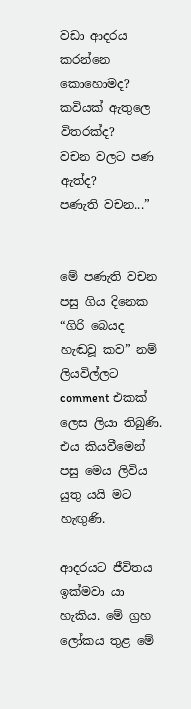වඩා ආදරය කරන්නෙ කොහොමද?
කවියක් ඇතුලෙ විතරක්ද?
වචන වලට පණ ඇත්ද?
පණැති වචන...”


මේ පණැති වචන පසු ගිය දිනෙක “ගිරි බෙයද හැඬවූ කව” නම් ලියවිල්ලට comment එකක් ලෙස ලියා තිබුණි. එය කියවීමෙන් පසු මෙය ලිවිය යුතු යයි මට හැඟුණි.

ආදරයට ජීවිතය ඉක්මවා යා හැකිය. මේ ග්‍රහ ලෝකය තුළ මේ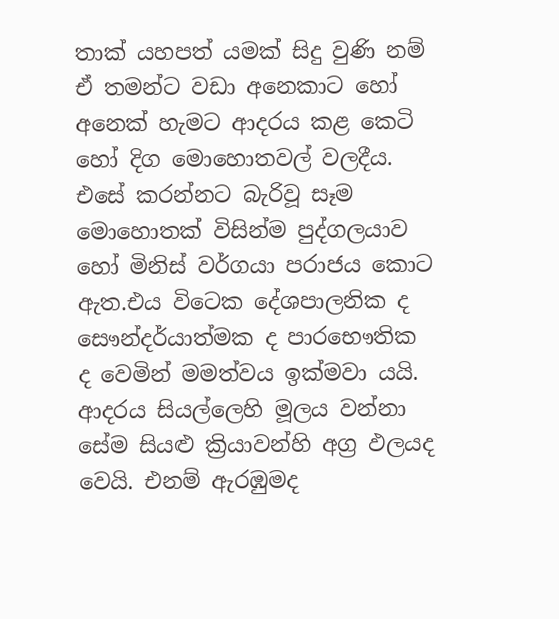තාක් යහපත් යමක් සිදු වුණි නම් ඒ තමන්ට වඩා අනෙකාට ‍හෝ අනෙක් හැමට ආදරය කළ කෙටි හෝ දිග මොහොතවල් වලදීය. එසේ කරන්නට බැරිවූ සෑම මොහොතක් විසින්ම පුද්ගලයාව හෝ මිනිස් වර්ගයා පරාජය කොට ඇත.එය විටෙක දේශපාලනික ද සෞන්දර්යාත්මක ද පාරභෞතික ද වෙමින් මමත්වය ඉක්මවා යයි. ආදරය සියල්ලෙහි මූලය වන්නා සේම සියළු ක්‍රියාවන්හි අග්‍ර ඵලයද වෙයි. එනම් ඇරඹුමද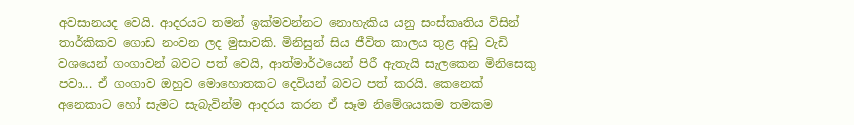අවසානයද වෙයි. ආදරයට තමන් ඉක්මවන්නට නොහැකිය යනු සංස්කෘතිය විසින් තාර්කිකව ගොඩ නංවන ලද මුසාවකි. මිනිසුන් සිය ජීවිත කාලය තුළ අඩු වැඩි වශයෙන් ගංගාවන් බවට පත් වෙයි, ආත්මාර්ථයෙන් පිරී ඇතැයි සැලකෙන මිනිසෙකු පවා... ඒ ගංගාව ඔහුව මොහොතකට දෙවියන් බවට පත් කරයි. කෙනෙක් අනෙකාට හෝ සැමට සැබැවින්ම ආදරය කරන ඒ සෑම නිමේශයකම තමකම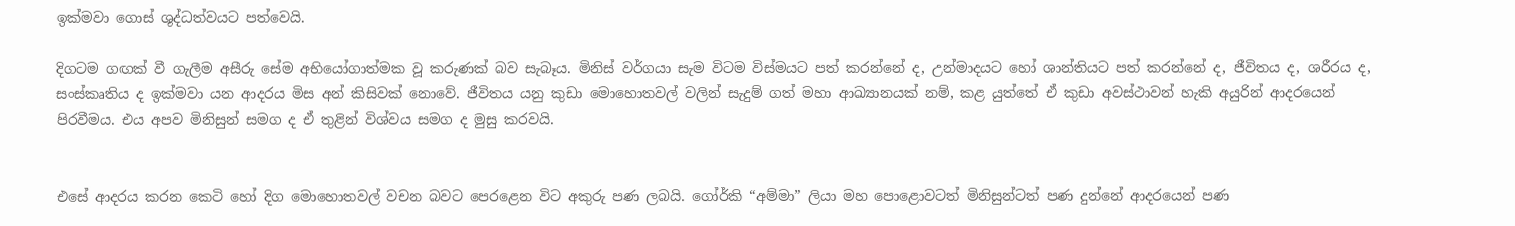ඉක්මවා ගොස් ශුද්ධත්වයට පත්වෙයි.

දිගටම ගඟක් වී ගැලීම අසීරු සේම අභියෝගාත්මක වූ කරුණක් බව සැබෑය. මිනිස් වර්ගයා සැම විටම විස්මයට පත් කරන්නේ ද, උන්මාදයට හෝ ශාන්තියට පත් කරන්නේ ද, ජීවිතය ද, ශරීරය ද, සංස්කෘතිය ද ඉක්මවා යන ආදරය මිස අන් කිසිවක් නොවේ. ජීවිතය යනු කුඩා මොහොතවල් වලින් සැදුම් ගත් මහා ආඛ්‍යානයක් නම්, කළ යුත්තේ ඒ කුඩා අවස්ථාවන් හැකි අයුරින් ආදරයෙන් පිරවීමය. එය අපව මිනිසුන් සමග ද ඒ තුළින් විශ්වය සමග ද මුසු කරවයි.


එසේ ආදරය කරන කෙටි හෝ දිග මොහොතවල් වචන බවට පෙරළෙන ‍විට අකුරු පණ ලබයි. ගෝර්කි “අම්මා” ලියා මහ පොළොවටත් මිනිසුන්ටත් පණ දුන්නේ ආදරයෙන් පණ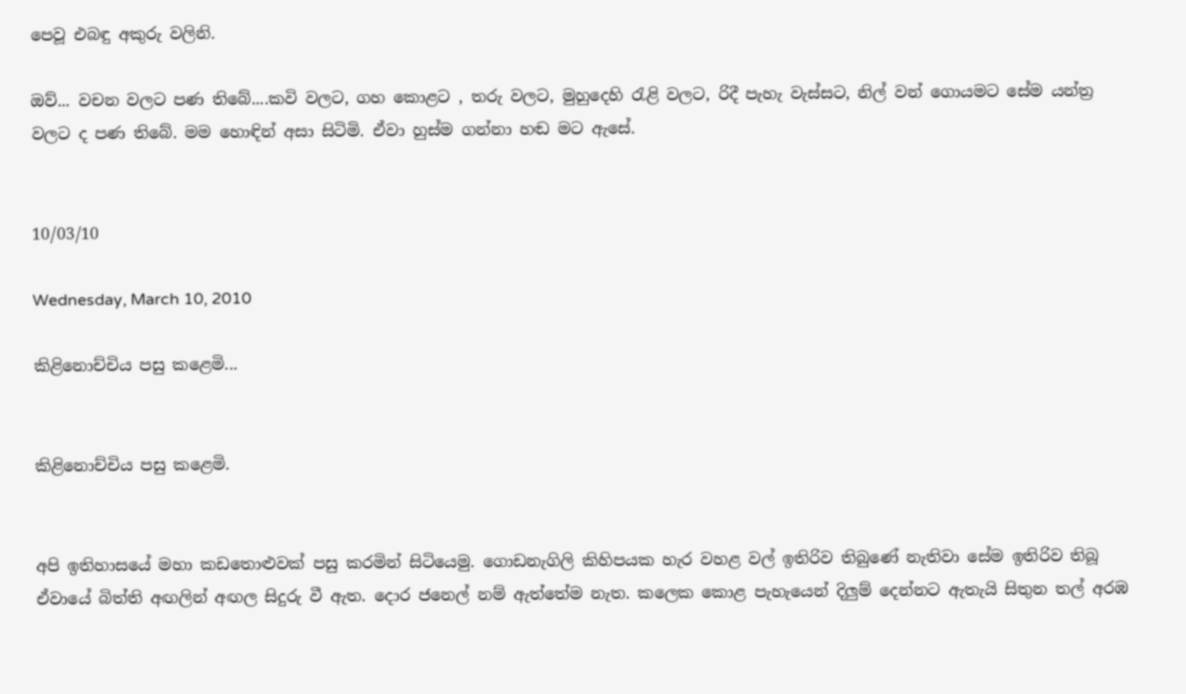පෙවූ එබඳු අකුරු වලිනි.

ඔව්... වචන වලට පණ තිබේ....කවි වලට, ගහ කොළට , තරු වලට, මුහුදෙහි රැළි වලට, රිදී පැහැ වැස්ස‍ට, නිල් වන් ගොයමට සේම යන්ත්‍ර වලට ද පණ තිබේ. මම හොඳින් අසා සිටිමි. ඒවා හුස්ම ගන්නා හඬ මට ඇසේ.


10/03/10

Wednesday, March 10, 2010

කිළිනොච්චිය පසු කළෙමි...


කිළිනොච්චිය පසු කළෙමි.


අපි ඉතිහාසයේ මහා කඩතොළුවක් පසු කරමින් සිටියෙමු. ගොඩනැගිලි කිහිපයක හැර වහළ වල් ඉතිරිව තිබුණේ නැතිවා සේම ඉතිරිව තිබූ ඒවායේ බිත්ති අඟලින් අඟල සිදුරු වී ඇත. දොර ජනෙල් නම් ඇත්තේම නැත. කලෙක කොළ පැහැයෙන් දිලුම් දෙන්නට ඇතැයි සිතුන තල් අරඹ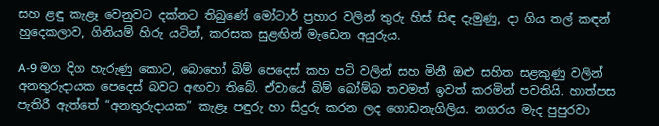සහ ළඳු කැළෑ වෙනුවට දක්නට තිබුණේ මෝටාර් ප්‍රහාර වලින් තුරු හිස් සිඳ දැමුණු, දා ගිය තල් කඳන් හුදෙකලාව, ගිනියම් හිරු යටින්, කරසක සුළඟින් මැඩෙන අයුරුය.

A-9 මග දිග හැරුණු කොට, බොහෝ බිම් පෙදෙස් කහ පටි වලින් සහ මිනී ඔළු සහිත සළකුණු වලින් අනතුරුදායක පෙදෙස් බවට අඟවා තිබේ. ඒවායේ බිම් බෝම්බ තවමත් ඉවත් කරමින් පවතියි. හාත්පස පැතිරී ඇත්තේ “අනතුරුදායක” කැළෑ පඳුරු හා සිදුරු කරන ලද ගොඩනැගිලිය. නගරය මැද පුපුරවා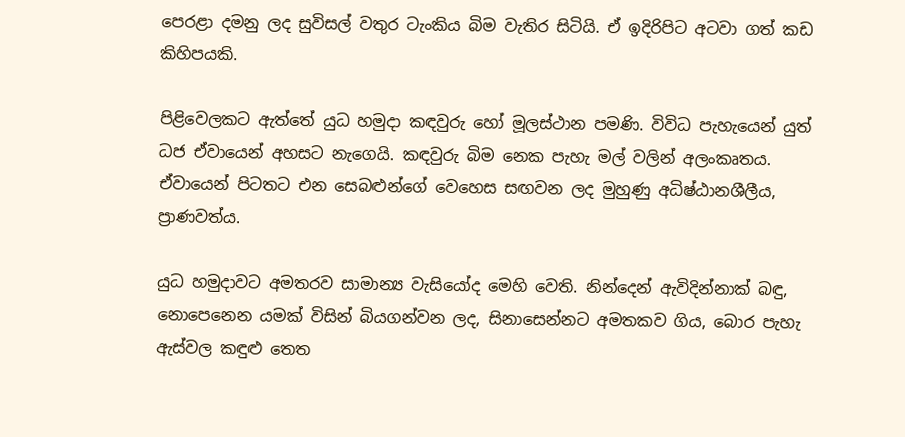පෙරළා දමනු ලද සුවිසල් වතුර ටැංකිය බිම වැතිර සිටියි. ඒ ඉදිරිපිට අටවා ගත් කඩ කිහිපයකි.

පිළිවෙලකට ඇත්තේ යුධ හමුදා කඳවුරු හෝ මූලස්ථාන පමණි. විවිධ පැහැයෙන් යුත් ධජ ඒවායෙන් අහසට නැගෙයි. කඳවුරු බිම නෙක පැහැ මල් වලින් අලංකෘතය. ඒවායෙන් පිටතට එන සෙබළුන්ගේ වෙහෙස සඟවන ලද මුහුණු අධිෂ්ඨානශීලීය, ප්‍රාණවත්ය.

යුධ හමුදාවට අමතරව සාමාන්‍ය වැසියෝද මෙහි වෙති. නින්දෙන් ඇවිදින්නාක් බඳු, නොපෙනෙන යමක් විසින් බියගන්වන ලද, සිනාසෙන්නට අමතකව ගිය, බොර පැහැ ඇස්වල කඳුළු තෙත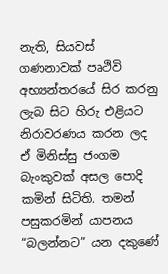නැති, සියවස් ගණනාවක් පෘථිවි අභ්‍යන්තරයේ සිර කරනු ලැබ සිට හිරු එළියට නිරාවරණය කරන ලද ඒ මිනිස්සු ජංගම බැංකුවක් අසල පොදි කමින් සිටිති. තමන් පසුකරමින් යාපනය “බලන්නට” යන දකුණේ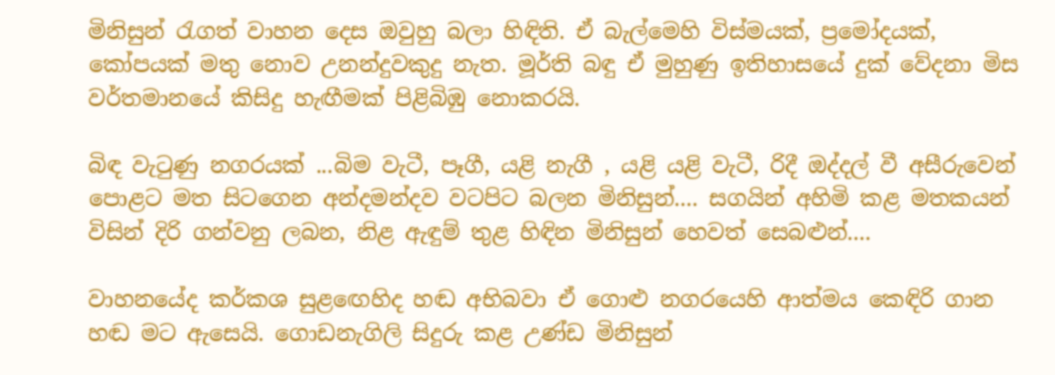මිනිසුන් රැගත් වාහන දෙස ඔවුහු බලා හිඳිති. ඒ බැල්මෙහි විස්මයක්, ප්‍රමෝදයක්, කෝපයක් මතු නොව උනන්දුවකුදු නැත. මූර්ති බඳු ඒ මුහුණු ඉතිහාසයේ දුක් වේදනා මිස වර්තමානයේ කිසිදු හැඟීමක් පිළිබිඹු නොකරයි.

බිඳ වැටුණු නගරයක් ...බිම වැටී, පෑගී, යළි නැගී , යළි යළි වැටී, රිදී ඔද්දල් වී අසීරුවෙන් පොළට මත සිටගෙන අන්දමන්දව වටපිට බලන මිනිසුන්.... සගයින් අහිමි කළ මතකයන් විසින් දිරි ගන්වනු ලබන, නිළ ඇඳුම් තුළ හිඳින මිනිසුන් හෙවත් සෙබළුන්....

වාහනයේද කර්කශ සුළ‍ඟෙහිද හඬ අභිබවා ඒ ගොළු නගරයෙහි ආත්මය කෙඳිරි ගාන හඬ මට ඇසෙයි. ගොඩනැගිලි සිදුරු කළ උණ්ඩ මිනිසුන්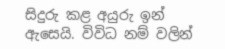සිදුරු කළ අයුරු ඉන් ඇසෙයි. විවිධ නම් වලින්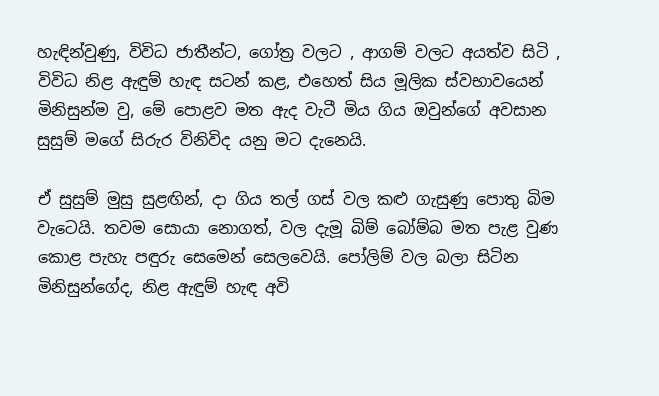හැඳින්වුණු, විවිධ ජාතීන්ට, ගෝත්‍ර වලට , ආගම් වලට අයත්ව සිටි , විවිධ නිළ ඇඳුම් හැඳ සටන් කළ, එහෙත් සිය මූලික ස්වභාවයෙන් මිනිසුන්ම වු, මේ පොළව මත ඇද වැටී මිය ගිය ඔවුන්ගේ අවසාන සුසුම් මගේ සිරුර විනිවිද යනු මට දැනෙයි.

ඒ සුසුම් මුසු සුළඟින්, දා ගිය තල් ගස් වල කළු ගැසුණු පොතු බිම වැටෙයි. තවම සොයා නොගත්, වල දැමූ බිම් බෝම්බ මත පැළ වුණ කොළ පැහැ පඳුරු සෙමෙන් සෙලවෙයි. පෝලිම් වල බලා සිටින මිනිසුන්ගේද, නිළ ඇඳුම් හැඳ අවි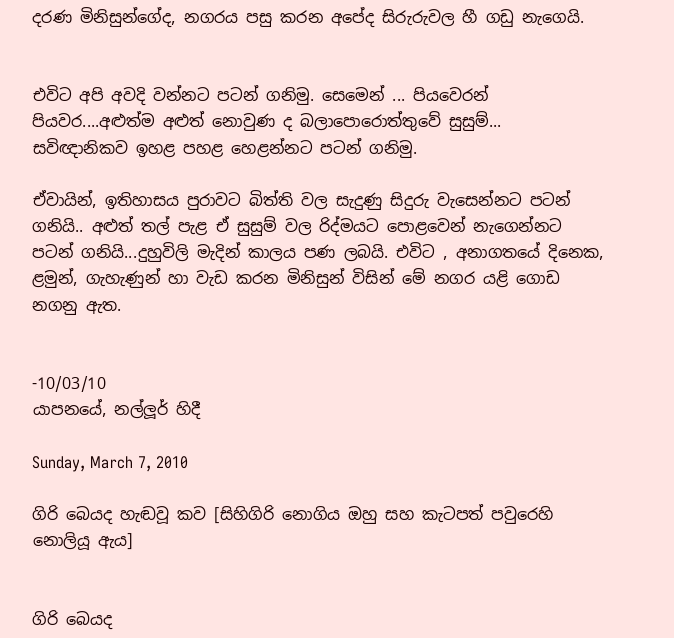දරණ මිනිසුන්ගේද, නගරය පසු කරන අපේද සිරුරුවල හී ගඩු නැගෙයි.


එවිට අපි අවදි වන්නට පටන් ගනිමු. සෙමෙන් ... පියව‍ෙරන් පියවර....අළුත්ම අළුත් නොවුණ ද බලාපොරොත්තුවේ සුසුම්... සවිඥානිකව ඉහළ පහළ හෙළන්නට පටන් ගනිමු.

ඒවායින්, ඉතිහාසය පුරාවට බිත්ති වල සැදුණු සිදුරු වැසෙන්නට පටන් ගනියි.. අළුත් තල් පැළ ඒ සුසුම් වල රිද්මයට පොළවෙන් න‍ැගෙන්නට පටන් ගනියි...දුහුවිලි මැදින් කාලය පණ ලබයි. එවිට , අනාගතයේ දිනෙක, ළමුන්, ගැහැණුන් හා වැඩ කරන මිනිසුන් විසින් ‍මේ නගර යළි ගොඩ නගනු ඇත.


-10/03/10
යාපනයේ, නල්ලූර් හිදී

Sunday, March 7, 2010

ගිරි බෙයද හැඬවූ කව [සිහිගිරි නොගිය ඔහු සහ කැටපත් පවුරෙහි නොලියූ ඇය]


ගිරි බෙයද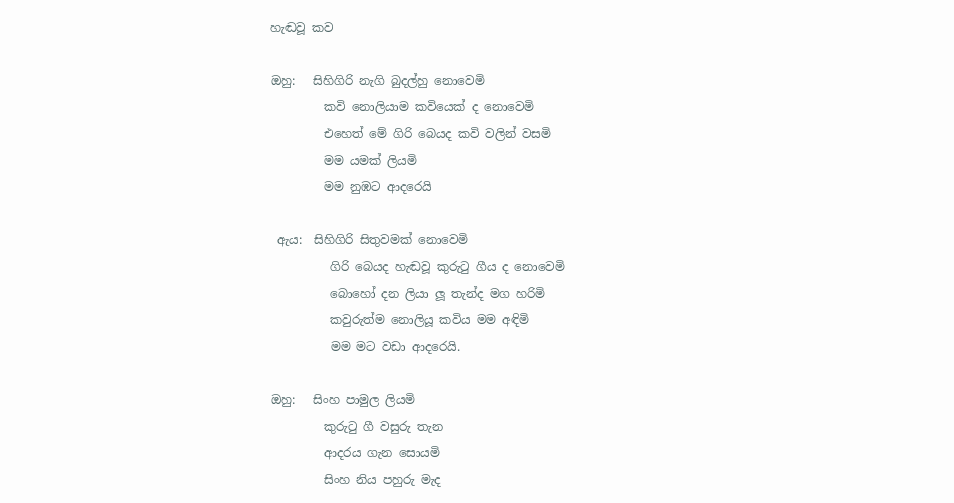හැඬවූ කව

ඔහු:   සිහිගිරි නැගි බුදල්හු නොවෙමි
         කවි නොලියාම කවියෙක් ද නොවෙමි
         එහෙත් මේ ගිරි බෙයද කවි වලින් වසමි
         මම යමක් ලියමි
         මම නුඹට ආදරෙයි

 ඇය:  සිහිගිරි සිතුවමක් නොවෙමි
          ගිරි බෙයද හැඬවූ කුරුටු ගීය ද නොවෙමි
          බොහෝ දන ලියා ලූ තැන්ද මග හරිමි
          කවුරුත්ම නොලියූ කවිය මම අඳිමි
          මම මට වඩා ආදරෙයි.

ඔහු:   සිංහ පාමුල ලියමි
         කුරුටු ගී වසුරු තැන
         ආදරය ගැන සොයමි
         සිංහ නිය පහුරු මැද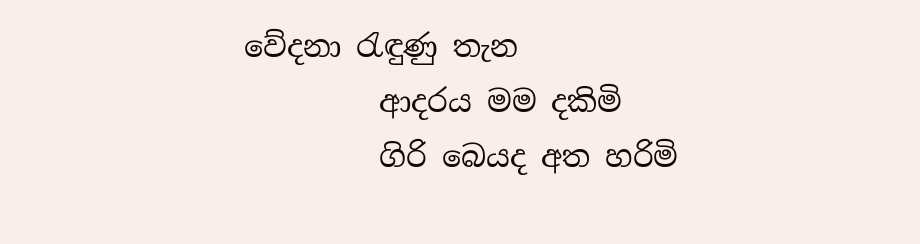වේදනා රැඳුණු තැන
         ආදරය මම දකිමි
         ගිරි බෙයද අත හරිමි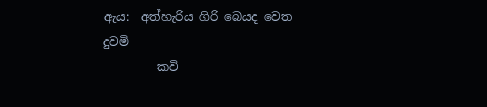ඇය:  අත්හැරිය ගිරි බෙයද වෙත දුවමි
         කවි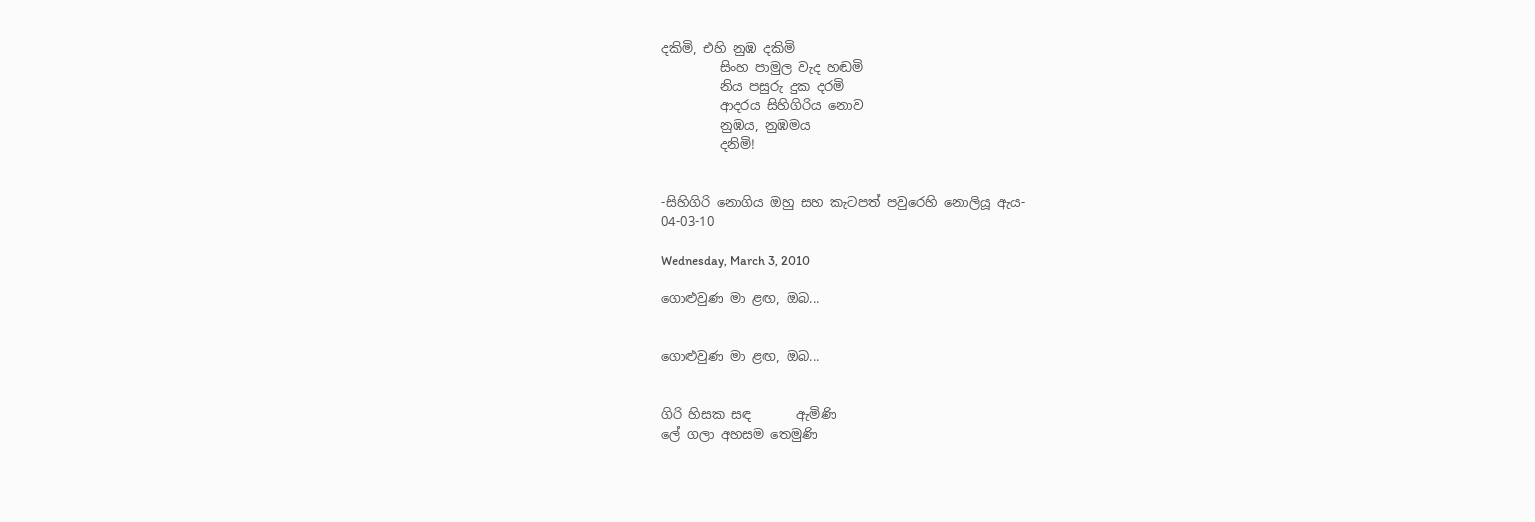දකිමි, එහි නුඹ දකිමි
         සිංහ පාමුල වැද හඬමි
         නිය පසුරු දුක දරමි
         ආදරය සිහිගිරිය නොව
         නුඹය, නුඹමය
         දනිමි!


-සිහිගිරි නොගිය ඔහු සහ කැටපත් පවුරෙහි නොලියූ ඇය-
04-03-10

Wednesday, March 3, 2010

ගොළුවුණ මා ළඟ, ඔබ...


ගොළුවුණ මා ළඟ, ඔබ...


ගිරි හිසක සඳ       ඇමිණි
ලේ ගලා අහසම තෙමුණි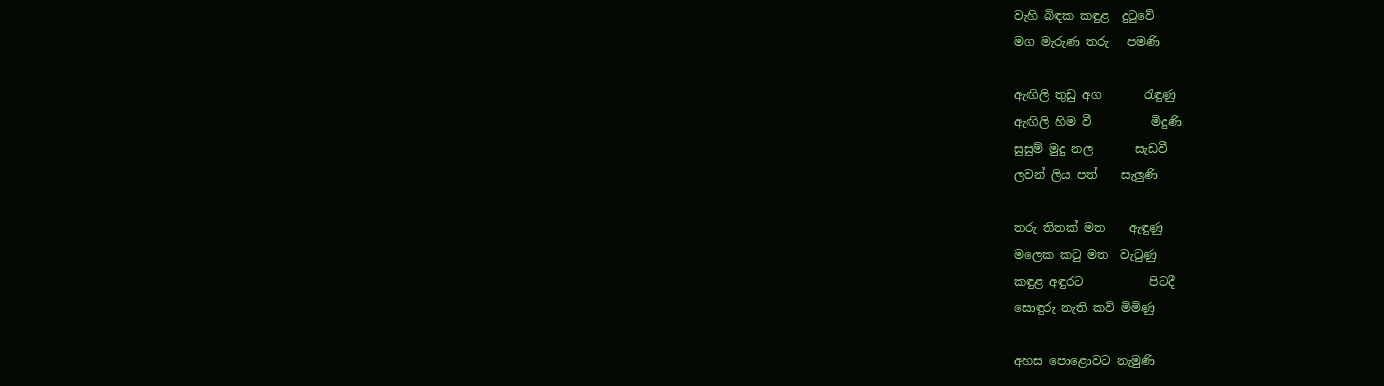වැහි බි‍ඳක කඳුළ  දුටුවේ
මග මැරුණ තරු   පමණි

ඇඟිලි තුඩු අග       රැඳුණු
ඇඟිලි හිම වී          මිදුණි
සුසුම් මුදු නල       සැඩවී
ලවන් ලිය පත්    සැලුණි

තරු තිතක් මත    ඇඳුණු
මලෙක කටු මත  වැටුණු
කඳුළ අඳුරට           පිටදී
සොඳුරු නැති කවි මිමිණු

අහස පොළොවට නැමුණි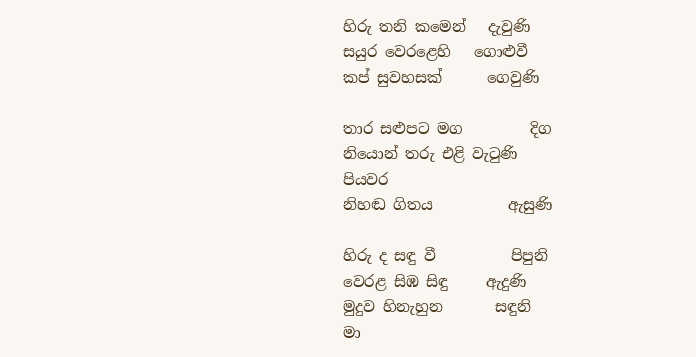හිරු තනි කමෙන්   දැවුණි
සයුර වෙරළෙහි   ගොළුවී
කප් සුවහසක්      ගෙවුණි

තාර සළුපට මග         දිග
නියොන් තරු එළි වැටුණි
පියවර
නිහඬ ගිතය          ඇසුණි

හිරු ද සඳු වී          පිපුනි
වෙරළ සිඹ සිඳු     ඇදුණි
මුදුව හිනැහුන       සඳුනි
මා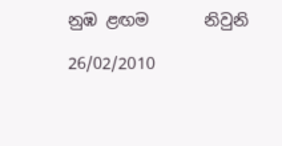නුඹ ළඟම       නිවුනි

26/02/2010